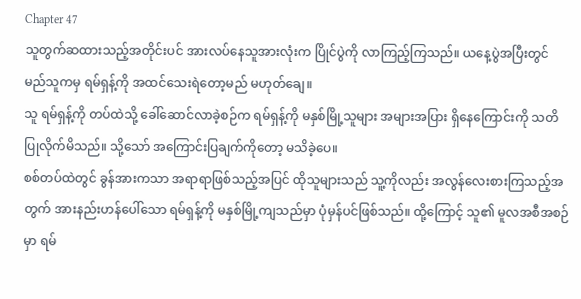Chapter 47
သူတွက်ဆထားသည့်အတိုင်းပင် အားလပ်နေသူအားလုံးက ပြိုင်ပွဲကို လာကြည့်ကြသည်။ ယနေ့ပွဲအပြီးတွင် မည်သူကမှ ရမ်ရှန့်ကို အထင်သေးရဲတော့မည် မဟုတ်ချေ။
သူ ရမ်ရှန့်ကို တပ်ထဲသို့ ခေါ်ဆောင်လာခဲ့စဉ်က ရမ်ရှန့်ကို မနှစ်မြို့သူများ အများအပြား ရှိနေကြောင်းကို သတိပြုလိုက်မိသည်။ သို့သော် အကြောင်းပြချက်ကိုတော့ မသိခဲ့ပေ။
စစ်တပ်ထဲတွင် ခွန်အားကသာ အရာရာဖြစ်သည့်အပြင် ထိုသူများသည် သူ့ကိုလည်း အလွန်လေးစားကြသည့်အတွက် အားနည်းဟန်ပေါ်သော ရမ်ရှန့်ကို မနှစ်မြို့ကျသည်မှာ ပုံမှန်ပင်ဖြစ်သည်။ ထို့ကြောင့် သူ၏ မူလအစီအစဉ်မှာ ရမ်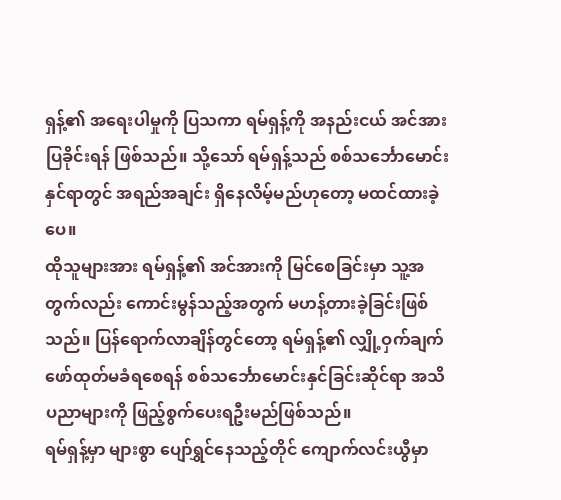ရှန့်၏ အရေးပါမှုကို ပြသကာ ရမ်ရှန့်ကို အနည်းငယ် အင်အားပြခိုင်းရန် ဖြစ်သည်။ သို့သော် ရမ်ရှန့်သည် စစ်သင်္ဘောမောင်းနှင်ရာတွင် အရည်အချင်း ရှိနေလိမ့်မည်ဟုတော့ မထင်ထားခဲ့ပေ။
ထိုသူများအား ရမ်ရှန့်၏ အင်အားကို မြင်စေခြင်းမှာ သူ့အတွက်လည်း ကောင်းမွန်သည့်အတွက် မဟန့်တားခဲ့ခြင်းဖြစ်သည်။ ပြန်ရောက်လာချိန်တွင်တော့ ရမ်ရှန့်၏ လျှို့ဝှက်ချက် ဖော်ထုတ်မခံရစေရန် စစ်သင်္ဘောမောင်းနှင်ခြင်းဆိုင်ရာ အသိပညာများကို ဖြည့်စွက်ပေးရဦးမည်ဖြစ်သည်။
ရမ်ရှန့်မှာ များစွာ ပျော်ရွှင်နေသည့်တိုင် ကျောက်လင်းယွီမှာ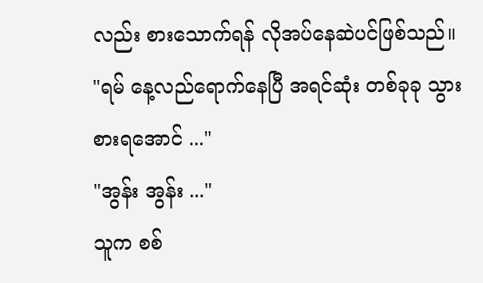လည်း စားသောက်ရန် လိုအပ်နေဆဲပင်ဖြစ်သည်။
"ရမ် နေ့လည်ရောက်နေပြီ အရင်ဆုံး တစ်ခုခု သွားစားရအောင် ..."
"အွန်း အွန်း ..."
သူက စစ်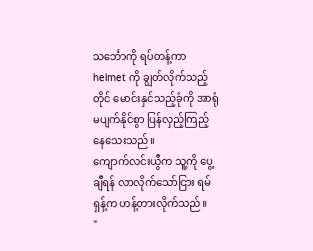သင်္ဘောကို ရပ်တန့်ကာ helmet ကို ချွတ်လိုက်သည့်တိုင် မောင်းနှင်သည့်ခုံကို အာရုံမပျက်နိုင်စွာ ပြန်လှည့်ကြည့်နေသေးသည်။
ကျောက်လင်းယွီက သူ့ကို ပွေ့ချီရန် လာလိုက်သော်ငြား ရမ်ရှန့်က ဟန့်တားလိုက်သည်။
"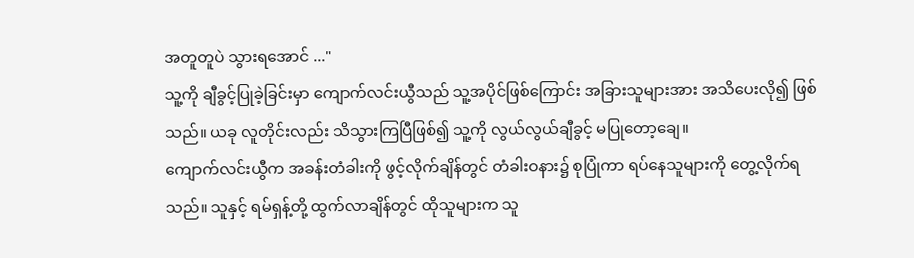အတူတူပဲ သွားရအောင် ..."
သူ့ကို ချီခွင့်ပြုခဲ့ခြင်းမှာ ကျောက်လင်းယွီသည် သူ့အပိုင်ဖြစ်ကြောင်း အခြားသူများအား အသိပေးလို၍ ဖြစ်သည်။ ယခု လူတိုင်းလည်း သိသွားကြပြီဖြစ်၍ သူ့ကို လွယ်လွယ်ချီခွင့် မပြုတော့ချေ။
ကျောက်လင်းယွီက အခန်းတံခါးကို ဖွင့်လိုက်ချိန်တွင် တံခါးဝနား၌ စုပြုံကာ ရပ်နေသူများကို တွေ့လိုက်ရသည်။ သူနှင့် ရမ်ရှန့်တို့ ထွက်လာချိန်တွင် ထိုသူများက သူ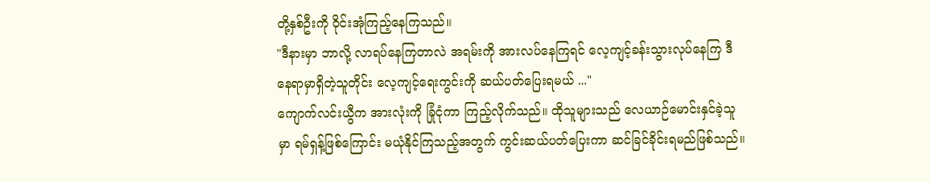တို့နှစ်ဦးကို ဝိုင်းအုံကြည့်နေကြသည်။
"ဒီနားမှာ ဘာလို့ လာရပ်နေကြတာလဲ အရမ်းကို အားလပ်နေကြရင် လေ့ကျင့်ခန်းသွားလုပ်နေကြ ဒီနေရာမှာရှိတဲ့သူတိုင်း လေ့ကျင့်ရေးကွင်းကို ဆယ်ပတ်ပြေးရမယ် ..."
ကျောက်လင်းယွီက အားလုံးကို ခြုံငုံကာ ကြည့်လိုက်သည်။ ထိုသူများသည် လေယာဉ်မောင်းနှင်ခဲ့သူမှာ ရမ်ရှန့်ဖြစ်ကြောင်း မယုံနိုင်ကြသည့်အတွက် ကွင်းဆယ်ပတ်ပြေးကာ ဆင်ခြင်ခိုင်းရမည်ဖြစ်သည်။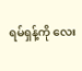ရမ်ရှန့်ကို လေး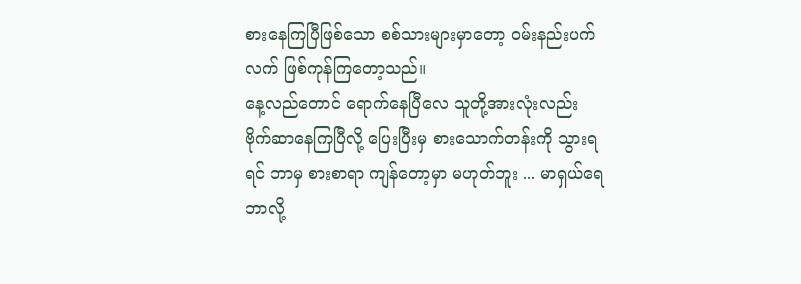စားနေကြပြီဖြစ်သော စစ်သားများမှာတော့ ဝမ်းနည်းပက်လက် ဖြစ်ကုန်ကြတော့သည်။
နေ့လည်တောင် ရောက်နေပြီလေ သူတို့အားလုံးလည်း ဗိုက်ဆာနေကြပြီလို့ ပြေးပြီးမှ စားသောက်တန်းကို သွားရရင် ဘာမှ စားစာရာ ကျန်တော့မှာ မဟုတ်ဘူး ... မာရှယ်ရေ ဘာလို့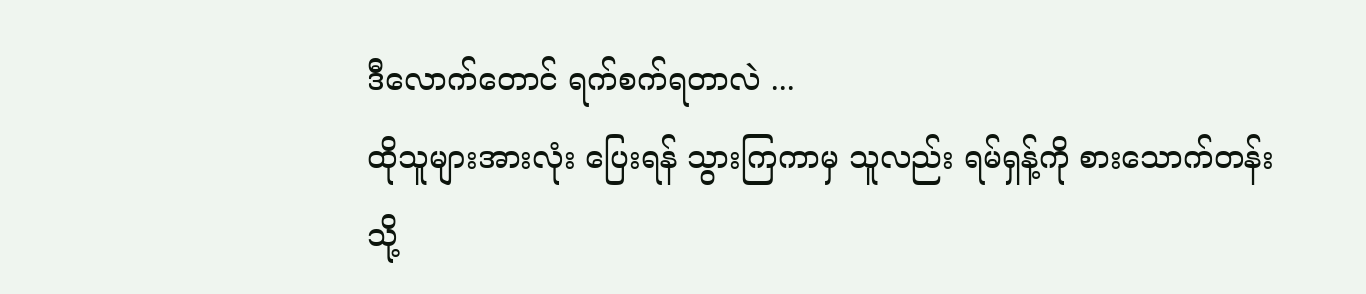ဒီလောက်တောင် ရက်စက်ရတာလဲ ...
ထိုသူများအားလုံး ပြေးရန် သွားကြကာမှ သူလည်း ရမ်ရှန့်ကို စားသောက်တန်းသို့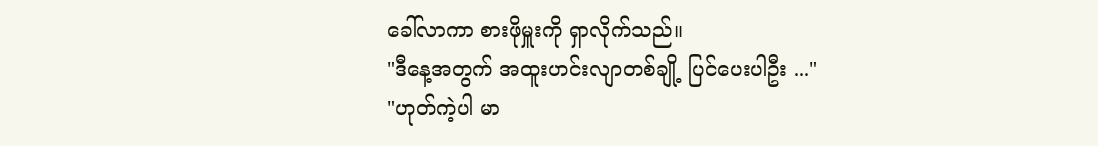ခေါ်လာကာ စားဖိုမှူးကို ရှာလိုက်သည်။
"ဒီနေ့အတွက် အထူးဟင်းလျာတစ်ချို့ ပြင်ပေးပါဦး ..."
"ဟုတ်ကဲ့ပါ မာ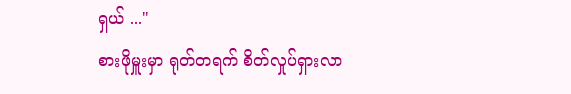ရှယ် ..."
စားဖိုမှူးမှာ ရုတ်တရက် စိတ်လှုပ်ရှားလာ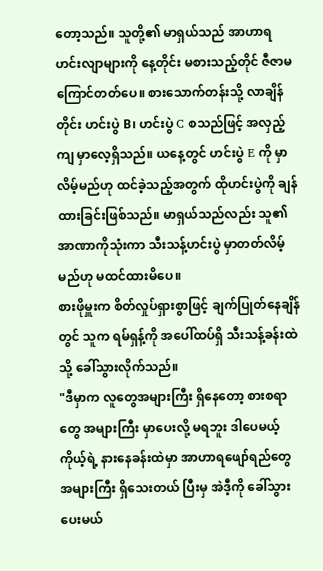တော့သည်။ သူတို့၏ မာရှယ်သည် အာဟာရဟင်းလျာများကို နေ့တိုင်း မစားသည့်တိုင် ဇီဇာမကြောင်တတ်ပေ။ စားသောက်တန်းသို့ လာချိန်တိုင်း ဟင်းပွဲ B၊ ဟင်းပွဲ C စသည်ဖြင့် အလှည့်ကျ မှာလေ့ရှိသည်။ ယနေ့တွင် ဟင်းပွဲ E ကို မှာလိမ့်မည်ဟု ထင်ခဲ့သည့်အတွက် ထိုဟင်းပွဲကို ချန်ထားခြင်းဖြစ်သည်။ မာရှယ်သည်လည်း သူ၏ အာဏာကိုသုံးကာ သီးသန့်ဟင်းပွဲ မှာတတ်လိမ့်မည်ဟု မထင်ထားမိပေ။
စားဖိုမှူးက စိတ်လှုပ်ရှားစွာဖြင့် ချက်ပြုတ်နေချိန်တွင် သူက ရမ်ရှန့်ကို အပေါ်ထပ်ရှိ သီးသန့်ခန်းထဲသို့ ခေါ်သွားလိုက်သည်။
"ဒီမှာက လူတွေအများကြီး ရှိနေတော့ စားစရာတွေ အများကြီး မှာပေးလို့ မရဘူး ဒါပေမယ့် ကိုယ့်ရဲ့ နားနေခန်းထဲမှာ အာဟာရဖျော်ရည်တွေ အများကြီး ရှိသေးတယ် ပြီးမှ အဲဒီ့ကို ခေါ်သွားပေးမယ်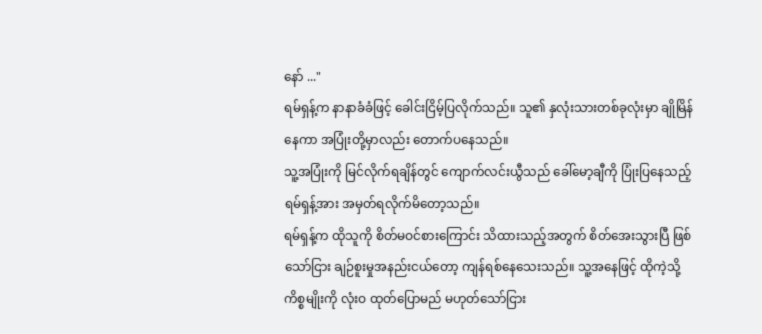နော် ..."
ရမ်ရှန့်က နာနာခံခံဖြင့် ခေါင်းငြိမ့်ပြလိုက်သည်။ သူ၏ နှလုံးသားတစ်ခုလုံးမှာ ချိုမြိန်နေကာ အပြုံးတို့မှာလည်း တောက်ပနေသည်။
သူ့အပြုံးကို မြင်လိုက်ရချိန်တွင် ကျောက်လင်းယွီသည် ခေါ်မော့ချီကို ပြုံးပြနေသည့် ရမ်ရှန့်အား အမှတ်ရလိုက်မိတော့သည်။
ရမ်ရှန့်က ထိုသူကို စိတ်မဝင်စားကြောင်း သိထားသည့်အတွက် စိတ်အေးသွားပြီ ဖြစ်သော်ငြား ချဉ်စူးမှုအနည်းငယ်တော့ ကျန်ရစ်နေသေးသည်။ သူ့အနေဖြင့် ထိုကဲ့သို့ ကိစ္စမျိုးကို လုံးဝ ထုတ်ပြောမည် မဟုတ်သော်ငြား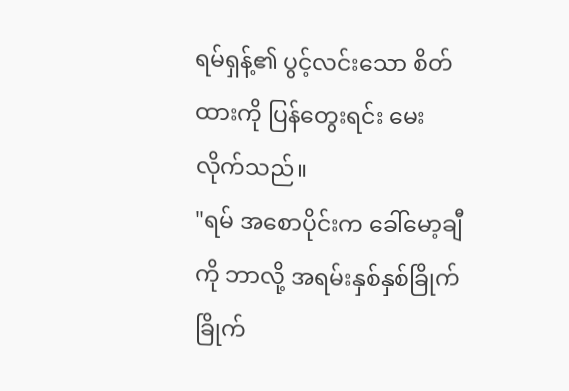ရမ်ရှန့်၏ ပွင့်လင်းသော စိတ်ထားကို ပြန်တွေးရင်း မေးလိုက်သည်။
"ရမ် အစောပိုင်းက ခေါ်မော့ချီကို ဘာလို့ အရမ်းနှစ်နှစ်ခြိုက်ခြိုက်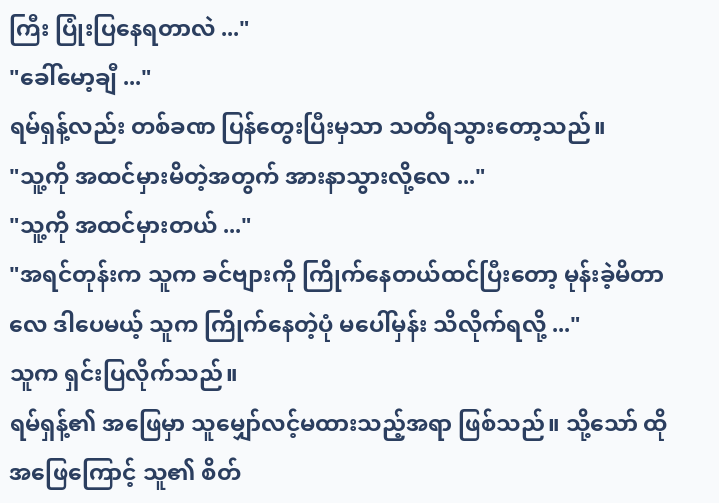ကြီး ပြုံးပြနေရတာလဲ ..."
"ခေါ်မော့ချီ ..."
ရမ်ရှန့်လည်း တစ်ခဏ ပြန်တွေးပြီးမှသာ သတိရသွားတော့သည်။
"သူ့ကို အထင်မှားမိတဲ့အတွက် အားနာသွားလို့လေ ..."
"သူ့ကို အထင်မှားတယ် ..."
"အရင်တုန်းက သူက ခင်ဗျားကို ကြိုက်နေတယ်ထင်ပြီးတော့ မုန်းခဲ့မိတာလေ ဒါပေမယ့် သူက ကြိုက်နေတဲ့ပုံ မပေါ်မှန်း သိလိုက်ရလို့ ..."
သူက ရှင်းပြလိုက်သည်။
ရမ်ရှန့်၏ အဖြေမှာ သူမျှော်လင့်မထားသည့်အရာ ဖြစ်သည်။ သို့သော် ထိုအဖြေကြောင့် သူ၏ စိတ်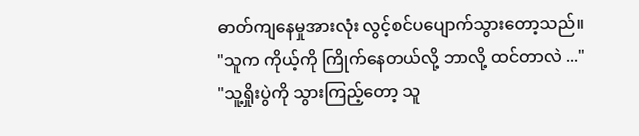ဓာတ်ကျနေမှုအားလုံး လွင့်စင်ပပျောက်သွားတော့သည်။
"သူက ကိုယ့်ကို ကြိုက်နေတယ်လို့ ဘာလို့ ထင်တာလဲ ..."
"သူ့ရှိုးပွဲကို သွားကြည့်တော့ သူ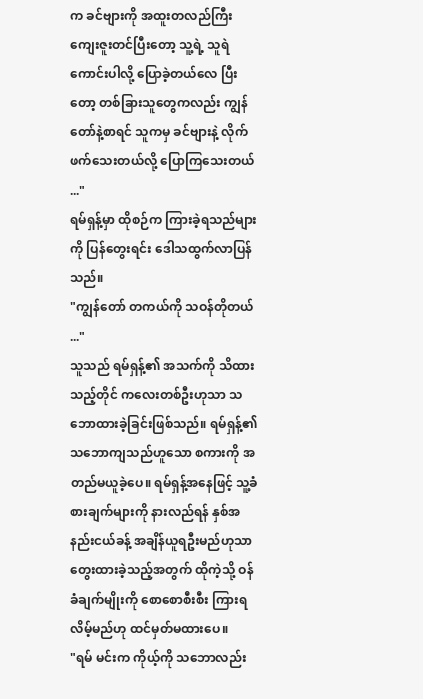က ခင်ဗျားကို အထူးတလည်ကြီး ကျေးဇူးတင်ပြီးတော့ သူ့ရဲ့ သူရဲကောင်းပါလို့ ပြောခဲ့တယ်လေ ပြီးတော့ တစ်ခြားသူတွေကလည်း ကျွန်တော်နဲ့စာရင် သူကမှ ခင်ဗျားနဲ့ လိုက်ဖက်သေးတယ်လို့ ပြောကြသေးတယ် ..."
ရမ်ရှန့်မှာ ထိုစဉ်က ကြားခဲ့ရသည်များကို ပြန်တွေးရင်း ဒေါသထွက်လာပြန်သည်။
"ကျွန်တော် တကယ်ကို သဝန်တိုတယ် ..."
သူသည် ရမ်ရှန့်၏ အသက်ကို သိထားသည့်တိုင် ကလေးတစ်ဦးဟုသာ သဘောထားခဲ့ခြင်းဖြစ်သည်။ ရမ်ရှန့်၏ သဘောကျသည်ဟူသော စကားကို အတည်မယူခဲ့ပေ။ ရမ်ရှန့်အနေဖြင့် သူ့ခံစားချက်များကို နားလည်ရန် နှစ်အနည်းငယ်ခန့် အချိန်ယူရဦးမည်ဟုသာ တွေးထားခဲ့သည့်အတွက် ထိုကဲ့သို့ ဝန်ခံချက်မျိုးကို စောစောစီးစီး ကြားရလိမ့်မည်ဟု ထင်မှတ်မထားပေ။
"ရမ် မင်းက ကိုယ့်ကို သဘောလည်း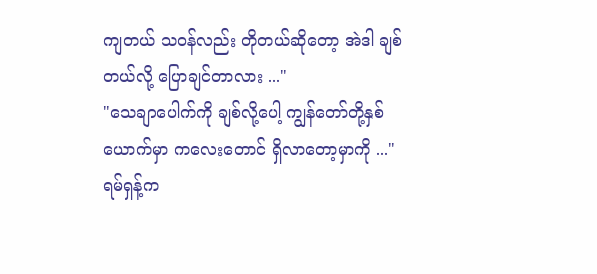ကျတယ် သဝန်လည်း တိုတယ်ဆိုတော့ အဲဒါ ချစ်တယ်လို့ ပြောချင်တာလား ..."
"သေချာပေါက်ကို ချစ်လို့ပေါ့ ကျွန်တော်တို့နှစ်ယောက်မှာ ကလေးတောင် ရှိလာတော့မှာကို ..."
ရမ်ရှန့်က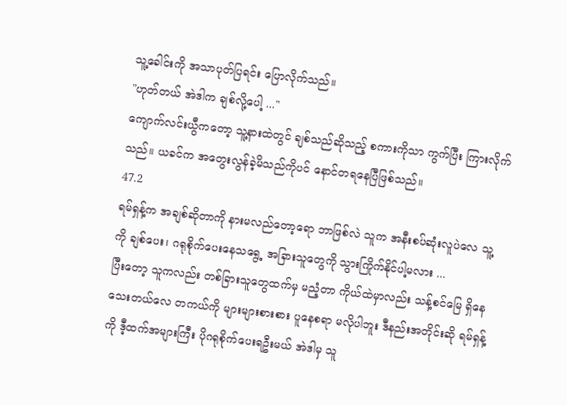သူ့ခေါင်းကို အသာပုတ်ပြရင်း ပြောလိုက်သည်။
"ဟုတ်တယ် အဲဒါက ချစ်လို့ပေါ့ ..."
ကျောက်လင်းယွီကတော့ သူ့နားထဲတွင် ချစ်သည်ဆိုသည့် စကားကိုသာ ကွက်ပြီး ကြားလိုက်သည်။ ယခင်က အတွေးလွန်ခဲ့မိသည်ကိုပင် နောင်တရနေပြီဖြစ်သည်။
47.2
ရမ်ရှန့်က အချစ်ဆိုတာကို နားမလည်တော့ရော ဘာဖြစ်လဲ သူက အနီးစပ်ဆုံးလူပဲလေ သူ့ကို ချစ်ပေး၊ ဂရုစိုက်ပေးနေသရွေ့ အခြားသူတွေကို သွားကြိုက်နိုင်ပါ့မလား ...
ပြီးတော့ သူကလည်း တစ်ခြားသူတွေထက်မှ မညံ့တာ ကိုယ်ထဲမှာလည်း သန့်စင်မြေ ရှိနေသေးတယ်လေ တကယ်ကို များများစားစား ပူနေစရာ မလိုပါဘူး ဒီနည်းအတိုင်းဆို ရမ်ရှန့်ကို ဒီ့ထက်အများကြီး ပိုဂရုစိုက်ပေးရဦးမယ် အဲဒါမှ သူ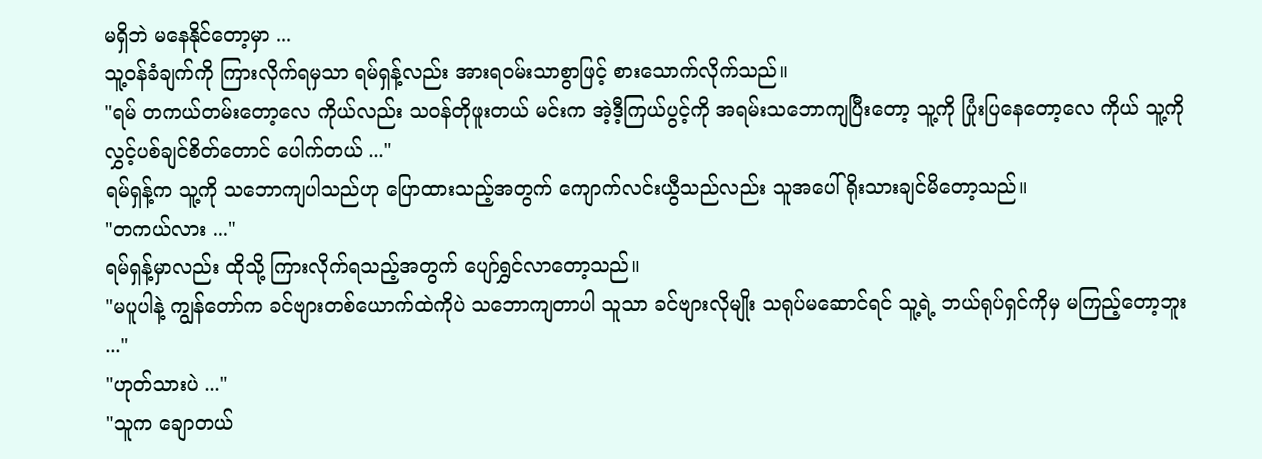မရှိဘဲ မနေနိုင်တော့မှာ ...
သူ့ဝန်ခံချက်ကို ကြားလိုက်ရမှသာ ရမ်ရှန့်လည်း အားရဝမ်းသာစွာဖြင့် စားသောက်လိုက်သည်။
"ရမ် တကယ်တမ်းတော့လေ ကိုယ်လည်း သဝန်တိုဖူးတယ် မင်းက အဲ့ဒီ့ကြယ်ပွင့်ကို အရမ်းသဘောကျပြီးတော့ သူ့ကို ပြုံးပြနေတော့လေ ကိုယ် သူ့ကို လွှင့်ပစ်ချင်စိတ်တောင် ပေါက်တယ် ..."
ရမ်ရှန့်က သူ့ကို သဘောကျပါသည်ဟု ပြောထားသည့်အတွက် ကျောက်လင်းယွီသည်လည်း သူအပေါ် ရိုးသားချင်မိတော့သည်။
"တကယ်လား ..."
ရမ်ရှန့်မှာလည်း ထိုသို့ ကြားလိုက်ရသည့်အတွက် ပျော်ရွှင်လာတော့သည်။
"မပူပါနဲ့ ကျွန်တော်က ခင်ဗျားတစ်ယောက်ထဲကိုပဲ သဘောကျတာပါ သူသာ ခင်ဗျားလိုမျိုး သရုပ်မဆောင်ရင် သူ့ရဲ့ ဘယ်ရုပ်ရှင်ကိုမှ မကြည့်တော့ဘူး ..."
"ဟုတ်သားပဲ ..."
"သူက ချောတယ်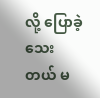လို့ ပြောခဲ့သေးတယ် မ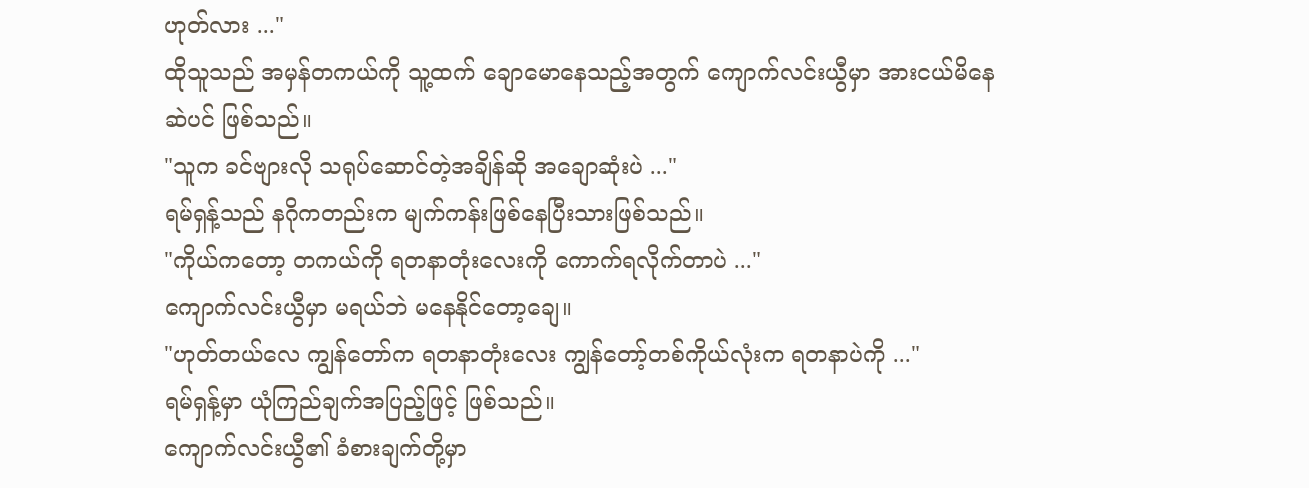ဟုတ်လား ..."
ထိုသူသည် အမှန်တကယ်ကို သူ့ထက် ချောမောနေသည့်အတွက် ကျောက်လင်းယွီမှာ အားငယ်မိနေဆဲပင် ဖြစ်သည်။
"သူက ခင်ဗျားလို သရုပ်ဆောင်တဲ့အချိန်ဆို အချောဆုံးပဲ ..."
ရမ်ရှန့်သည် နဂိုကတည်းက မျက်ကန်းဖြစ်နေပြီးသားဖြစ်သည်။
"ကိုယ်ကတော့ တကယ်ကို ရတနာတုံးလေးကို ကောက်ရလိုက်တာပဲ ..."
ကျောက်လင်းယွီမှာ မရယ်ဘဲ မနေနိုင်တော့ချေ။
"ဟုတ်တယ်လေ ကျွန်တော်က ရတနာတုံးလေး ကျွန်တော့်တစ်ကိုယ်လုံးက ရတနာပဲကို ..."
ရမ်ရှန့်မှာ ယုံကြည်ချက်အပြည့်ဖြင့် ဖြစ်သည်။
ကျောက်လင်းယွီ၏ ခံစားချက်တို့မှာ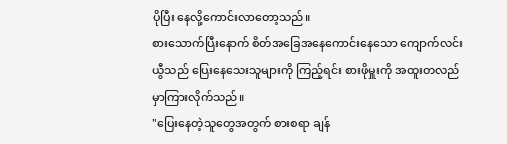ပိုပြီး နေလို့ကောင်းလာတော့သည်။
စားသောက်ပြီးနောက် စိတ်အခြေအနေကောင်းနေသော ကျောက်လင်းယွီသည် ပြေးနေသေးသူများကို ကြည့်ရင်း စားဖိုမှူးကို အထူးတလည် မှာကြားလိုက်သည်။
"ပြေးနေတဲ့သူတွေအတွက် စားစရာ ချန်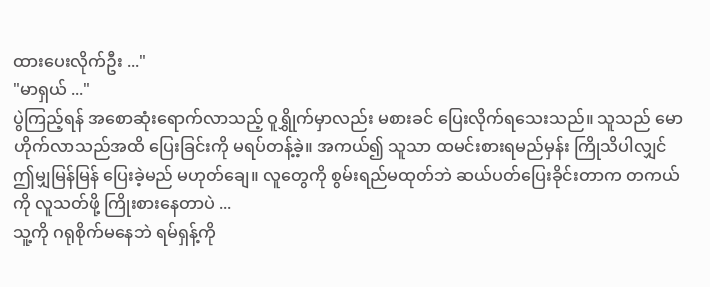ထားပေးလိုက်ဦး ..."
"မာရှယ် ..."
ပွဲကြည့်ရန် အစောဆုံးရောက်လာသည့် ဝူရွှိုက်မှာလည်း မစားခင် ပြေးလိုက်ရသေးသည်။ သူသည် မောဟိုက်လာသည်အထိ ပြေးခြင်းကို မရပ်တန့်ခဲ့။ အကယ်၍ သူသာ ထမင်းစားရမည်မှန်း ကြိုသိပါလျှင် ဤမျှမြန်မြန် ပြေးခဲ့မည် မဟုတ်ချေ။ လူတွေကို စွမ်းရည်မထုတ်ဘဲ ဆယ်ပတ်ပြေးခိုင်းတာက တကယ်ကို လူသတ်ဖို့ ကြိုးစားနေတာပဲ ...
သူ့ကို ဂရုစိုက်မနေဘဲ ရမ်ရှန့်ကို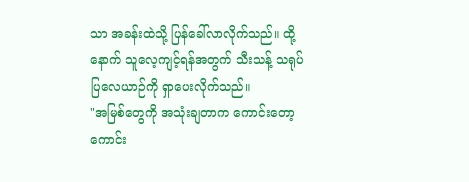သာ အခန်းထဲသို့ ပြန်ခေါ်လာလိုက်သည်။ ထို့နောက် သူလေ့ကျင့်ရန်အတွက် သီးသန့် သရုပ်ပြလေယာဉ်ကို ရှာပေးလိုက်သည်။
"အမြစ်တွေကို အသုံးချတာက ကောင်းတော့ ကောင်း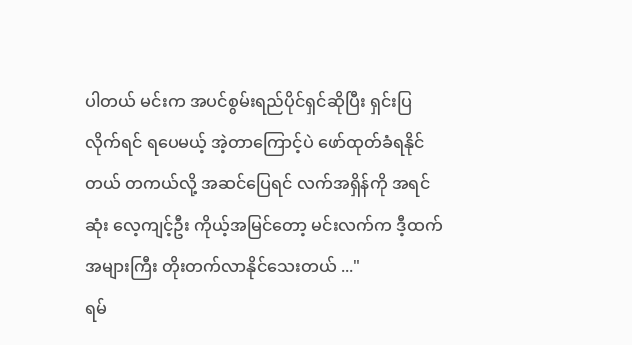ပါတယ် မင်းက အပင်စွမ်းရည်ပိုင်ရှင်ဆိုပြီး ရှင်းပြလိုက်ရင် ရပေမယ့် အဲ့တာကြောင့်ပဲ ဖော်ထုတ်ခံရနိုင်တယ် တကယ်လို့ အဆင်ပြေရင် လက်အရှိန်ကို အရင်ဆုံး လေ့ကျင့်ဦး ကိုယ့်အမြင်တော့ မင်းလက်က ဒီ့ထက်အများကြီး တိုးတက်လာနိုင်သေးတယ် ..."
ရမ်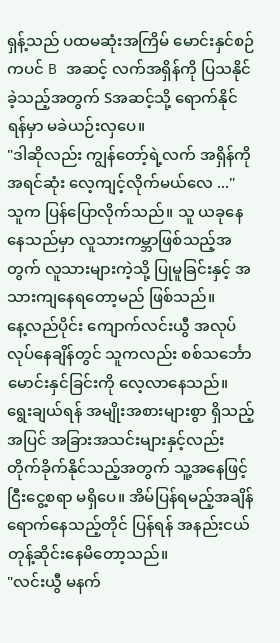ရှန့်သည် ပထမဆုံးအကြိမ် မောင်းနှင်စဉ်ကပင် B အဆင့် လက်အရှိန်ကို ပြသနိုင်ခဲ့သည့်အတွက် Sအဆင့်သို့ ရောက်နိုင်ရန်မှာ မခဲယဉ်းလှပေ။
"ဒါဆိုလည်း ကျွန်တော့်ရဲ့လက် အရှိန်ကို အရင်ဆုံး လေ့ကျင့်လိုက်မယ်လေ ..."
သူက ပြန်ပြောလိုက်သည်။ သူ ယခုနေနေသည်မှာ လူသားကမ္ဘာဖြစ်သည့်အတွက် လူသားများကဲ့သို့ ပြုမူခြင်းနှင့် အသားကျနေရတော့မည် ဖြစ်သည်။
နေ့လည်ပိုင်း ကျောက်လင်းယွီ အလုပ်လုပ်နေချိန်တွင် သူကလည်း စစ်သင်္ဘော မောင်းနှင်ခြင်းကို လေ့လာနေသည်။ ရွေးချယ်ရန် အမျိုးအစားများစွာ ရှိသည့်အပြင် အခြားအသင်းများနှင့်လည်း တိုက်ခိုက်နိုင်သည့်အတွက် သူ့အနေဖြင့် ငြီးငွေ့စရာ မရှိပေ။ အိမ်ပြန်ရမည့်အချိန် ရောက်နေသည့်တိုင် ပြန်ရန် အနည်းငယ် တုန့်ဆိုင်းနေမိတော့သည်။
"လင်းယွီ မနက်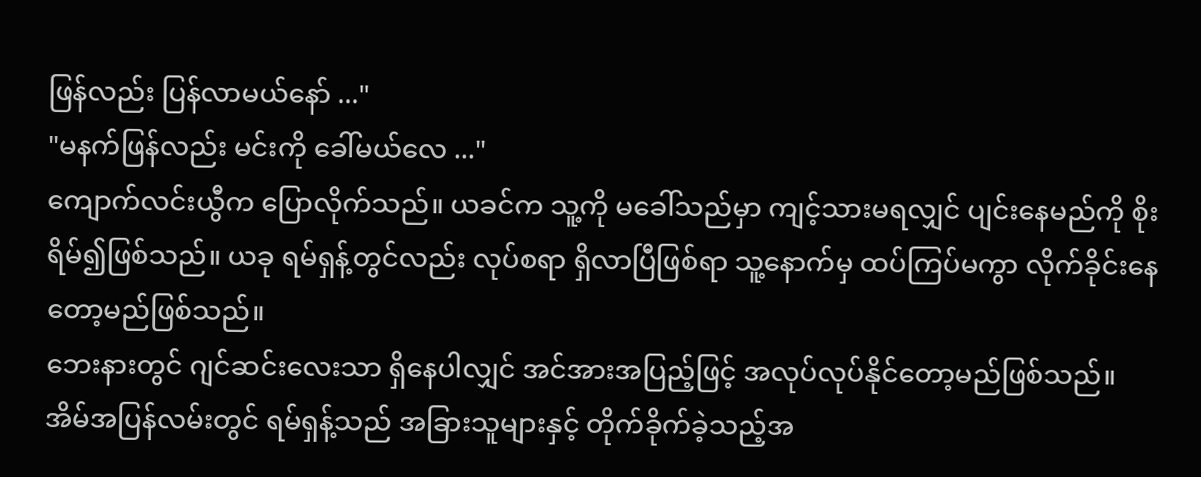ဖြန်လည်း ပြန်လာမယ်နော် ..."
"မနက်ဖြန်လည်း မင်းကို ခေါ်မယ်လေ ..."
ကျောက်လင်းယွီက ပြောလိုက်သည်။ ယခင်က သူ့ကို မခေါ်သည်မှာ ကျင့်သားမရလျှင် ပျင်းနေမည်ကို စိုးရိမ်၍ဖြစ်သည်။ ယခု ရမ်ရှန့်တွင်လည်း လုပ်စရာ ရှိလာပြီဖြစ်ရာ သူ့နောက်မှ ထပ်ကြပ်မကွာ လိုက်ခိုင်းနေတော့မည်ဖြစ်သည်။
ဘေးနားတွင် ဂျင်ဆင်းလေးသာ ရှိနေပါလျှင် အင်အားအပြည့်ဖြင့် အလုပ်လုပ်နိုင်တော့မည်ဖြစ်သည်။
အိမ်အပြန်လမ်းတွင် ရမ်ရှန့်သည် အခြားသူများနှင့် တိုက်ခိုက်ခဲ့သည့်အ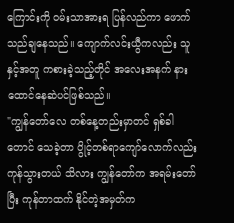ကြောင်းကို ဝမ်းသာအားရ ပြန်လည်ကာ ဖောက်သည်ချနေသည်။ ကျောက်လင်းယွီကလည်း သူနှင့်အတူ ကစားခဲ့သည့်တိုင် အလေးအနက် နားထောင်နေဆဲပင်ဖြစ်သည်။
"ကျွန်တော်လေ တစ်နေ့တည်းမှာတင် ရှစ်ခါတောင် သေခဲ့တာ ပွိုင့်တစ်ရာကျော်လောက်လည်း ကုန်သွားတယ် သိလား ကျွန်တော်က အရမ်းတော်ပြီး ကုန်တာထက် နိုင်တဲ့အမှတ်က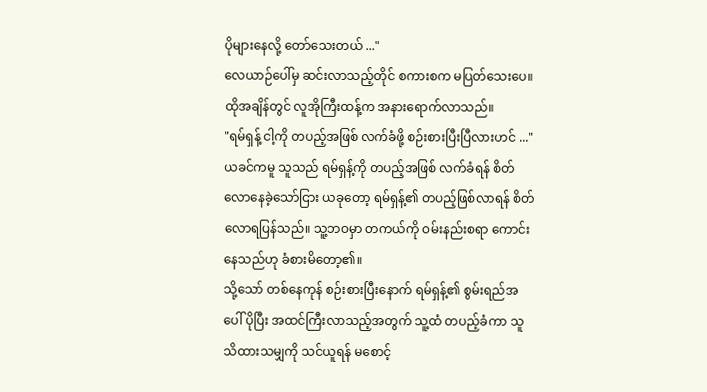ပိုများနေလို့ တော်သေးတယ် ..."
လေယာဉ်ပေါ်မှ ဆင်းလာသည့်တိုင် စကားစက မပြတ်သေးပေ။
ထိုအချိန်တွင် လူအိုကြီးထန့်က အနားရောက်လာသည်။
"ရမ်ရှန့် ငါ့ကို တပည့်အဖြစ် လက်ခံဖို့ စဉ်းစားပြီးပြီလားဟင် ..."
ယခင်ကမူ သူသည် ရမ်ရှန့်ကို တပည့်အဖြစ် လက်ခံရန် စိတ်လောနေခဲ့သော်ငြား ယခုတော့ ရမ်ရှန့်၏ တပည့်ဖြစ်လာရန် စိတ်လောရပြန်သည်။ သူ့ဘဝမှာ တကယ်ကို ဝမ်းနည်းစရာ ကောင်းနေသည်ဟု ခံစားမိတော့၏။
သို့သော် တစ်နေကုန် စဉ်းစားပြီးနောက် ရမ်ရှန့်၏ စွမ်းရည်အပေါ် ပိုပြီး အထင်ကြီးလာသည့်အတွက် သူ့ထံ တပည့်ခံကာ သူသိထားသမျှကို သင်ယူရန် မစောင့်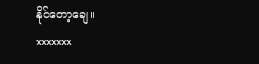နိုင်တော့ချေ။
xxxxxxx